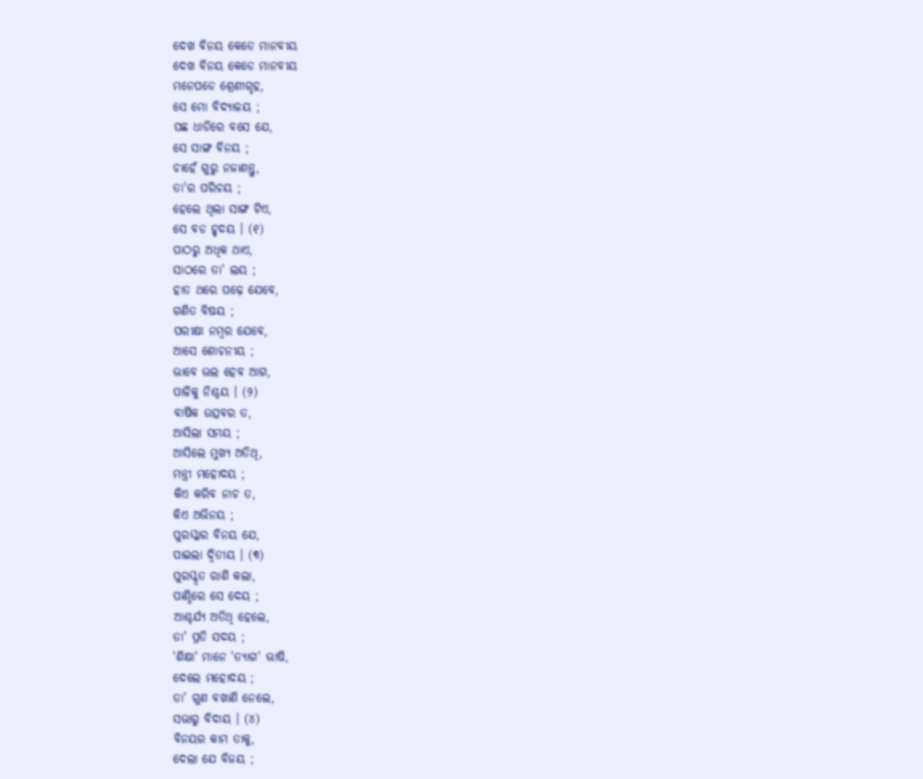ଦେଖ ବିନୟ କେଡେ ମାନବୀୟ
ଦେଖ ବିନୟ କେଡେ ମାନବୀୟ
ମନେପଡେ ଶ୍ରେଣୀଗୃହ,
ସେ ମୋ ବିଦ୍ୟାଳୟ ;
ପଛ ଧାଡିରେ ବସେ ଯେ,
ସେ ସାଙ୍ଗ ବିନୟ ;
ଚାହେଁ ଗୁରୁ ନଜାଣନ୍ତୁ,
ତା'ର ପରିଚୟ ;
ହେଲେ ଥିଲା ସାଙ୍ଗ ଟିଏ,
ସେ ବଡ ହୃଦୟ । (୧)
ପାଠରୁ ଅଧିକ ଥାଏ,
ସାଠରେ ତା' ଲୟ ;
ହାତ ଥରେ ପଢ଼େ ଯେବେ,
ଗଣିତ ବିଷୟ ;
ପରୀକ୍ଷା ନମ୍ବର ଯେବେ,
ଆସେ ଶୋଚନୀୟ ;
ଭାବେ ଭଲ ହେବ ଆଗ,
ପାଳିକୁ ନିଶ୍ଚୟ । (୨)
ବାର୍ଷିକ ଉତ୍ସବର ତ,
ଆସିଲା ସମୟ ;
ଆସିଲେ ମୁଖ୍ୟ ଅତିଥି,
ମନ୍ତ୍ରୀ ମହୋଦୟ ;
କିଏ କରିବ ନାଚ ତ,
କିଏ ଅଭିନୟ ;
ପୁରସ୍କାର ବିନୟ ଯେ,
ପାଇଲା ଦ୍ବିତୀୟ । (୩)
ପୁରସ୍କୃତ ରାଶି କଲା,
ପାଣ୍ଠିରେ ସେ ଦେୟ ;
ଆଶ୍ଚର୍ଯ୍ୟ ଅତିଥି ହେଲେ,
ତା' ପ୍ରତି ସଦୟ ;
'ଶିକ୍ଷା' ମାନେ 'ତ୍ୟାଗ' ଭାଷି,
ଦେଲେ ମହୋଦୟ ;
ତା' ଗୁଣ ବଖାଣି ନେଲେ,
ସଭାରୁ ବିଦାୟ । (୪)
ବିନୟର କାମ ତାକୁ,
ଦେଲା ଯେ ବିଜୟ ;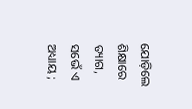ଯୋଡ଼ିଲେ ଶିକ୍ଷାରେ ତ୍ୟାଗ,
ସଭେଁ ଏ ଅଧ୍ୟାୟ ;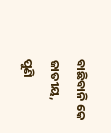ବାଛିବାନି କେ ଜାତୀୟ,
ପୁଣି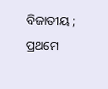ବିଜାତୀୟ ;
ପ୍ରଥମେ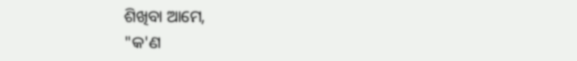ଶିଖିବା ଆମେ,
"କ'ଣ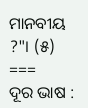ମାନବୀୟ ?"। (୫)
===
ଦୂର ଭାଷ :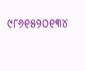୯୮୬୧୫୨୦୧୩୪